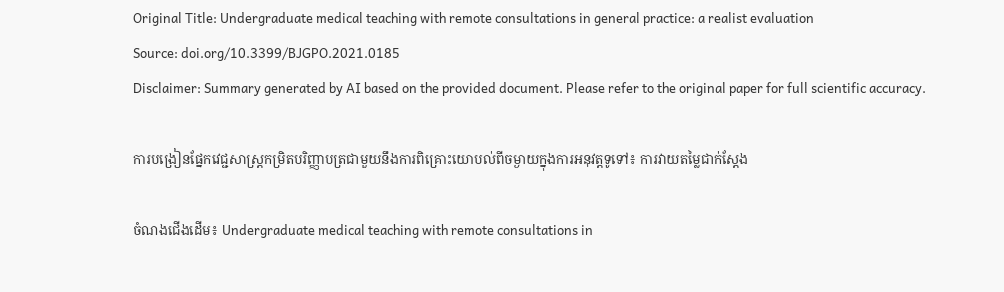Original Title: Undergraduate medical teaching with remote consultations in general practice: a realist evaluation
Source: doi.org/10.3399/BJGPO.2021.0185
Disclaimer: Summary generated by AI based on the provided document. Please refer to the original paper for full scientific accuracy.

ការបង្រៀនផ្នែកវេជ្ជសាស្ត្រកម្រិតបរិញ្ញាបត្រជាមួយនឹងការពិគ្រោះយោបល់ពីចម្ងាយក្នុងការអនុវត្តទូទៅ៖ ការវាយតម្លៃជាក់ស្តែង

ចំណងជើងដើម៖ Undergraduate medical teaching with remote consultations in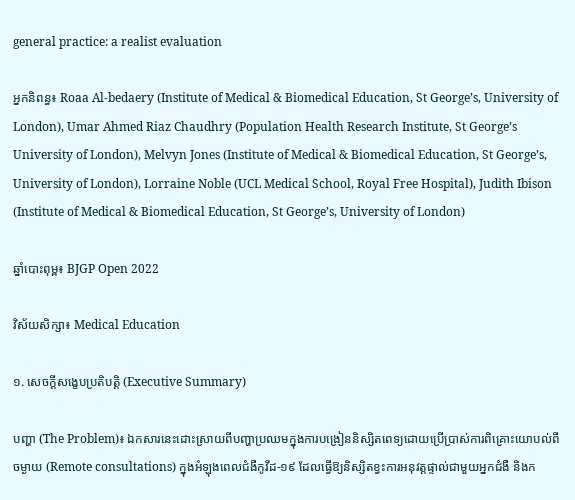general practice: a realist evaluation

អ្នកនិពន្ធ៖ Roaa Al-bedaery (Institute of Medical & Biomedical Education, St George’s, University of London), Umar Ahmed Riaz Chaudhry (Population Health Research Institute, St George’s University of London), Melvyn Jones (Institute of Medical & Biomedical Education, St George’s, University of London), Lorraine Noble (UCL Medical School, Royal Free Hospital), Judith Ibison (Institute of Medical & Biomedical Education, St George’s, University of London)

ឆ្នាំបោះពុម្ព៖ BJGP Open 2022

វិស័យសិក្សា៖ Medical Education

១. សេចក្តីសង្ខេបប្រតិបត្តិ (Executive Summary)

បញ្ហា (The Problem)៖ ឯកសារនេះដោះស្រាយពីបញ្ហាប្រឈមក្នុងការបង្រៀននិស្សិតពេទ្យដោយប្រើប្រាស់ការពិគ្រោះយោបល់ពីចម្ងាយ (Remote consultations) ក្នុងអំឡុងពេលជំងឺកូវីដ-១៩ ដែលធ្វើឱ្យនិស្សិតខ្វះការអនុវត្តផ្ទាល់ជាមួយអ្នកជំងឺ និងក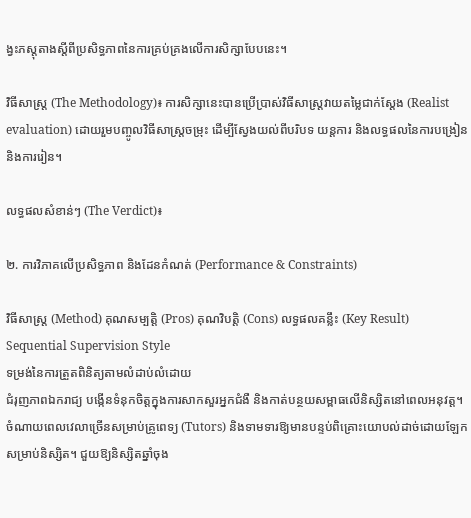ង្វះភស្តុតាងស្តីពីប្រសិទ្ធភាពនៃការគ្រប់គ្រងលើការសិក្សាបែបនេះ។

វិធីសាស្ត្រ (The Methodology)៖ ការសិក្សានេះបានប្រើប្រាស់វិធីសាស្ត្រវាយតម្លៃជាក់ស្តែង (Realist evaluation) ដោយរួមបញ្ចូលវិធីសាស្ត្រចម្រុះ ដើម្បីស្វែងយល់ពីបរិបទ យន្តការ និងលទ្ធផលនៃការបង្រៀននិងការរៀន។

លទ្ធផលសំខាន់ៗ (The Verdict)៖

២. ការវិភាគលើប្រសិទ្ធភាព និងដែនកំណត់ (Performance & Constraints)

វិធីសាស្ត្រ (Method) គុណសម្បត្តិ (Pros) គុណវិបត្តិ (Cons) លទ្ធផលគន្លឹះ (Key Result)
Sequential Supervision Style
ទម្រង់នៃការត្រួតពិនិត្យតាមលំដាប់លំដោយ
ជំរុញភាពឯករាជ្យ បង្កើនទំនុកចិត្តក្នុងការសាកសួរអ្នកជំងឺ និងកាត់បន្ថយសម្ពាធលើនិស្សិតនៅពេលអនុវត្ត។ ចំណាយពេលវេលាច្រើនសម្រាប់គ្រូពេទ្យ (Tutors) និងទាមទារឱ្យមានបន្ទប់ពិគ្រោះយោបល់ដាច់ដោយឡែកសម្រាប់និស្សិត។ ជួយឱ្យនិស្សិតឆ្នាំចុង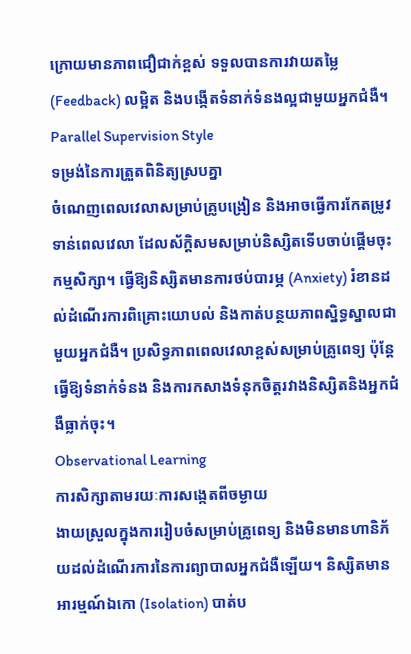ក្រោយមានភាពជឿជាក់ខ្ពស់ ទទួលបានការវាយតម្លៃ (Feedback) លម្អិត និងបង្កើតទំនាក់ទំនងល្អជាមួយអ្នកជំងឺ។
Parallel Supervision Style
ទម្រង់នៃការត្រួតពិនិត្យស្របគ្នា
ចំណេញពេលវេលាសម្រាប់គ្រូបង្រៀន និងអាចធ្វើការកែតម្រូវទាន់ពេលវេលា ដែលស័ក្តិសមសម្រាប់និស្សិតទើបចាប់ផ្តើមចុះកម្មសិក្សា។ ធ្វើឱ្យនិស្សិតមានការថប់បារម្ភ (Anxiety) រំខានដល់ដំណើរការពិគ្រោះយោបល់ និងកាត់បន្ថយភាពស្និទ្ធស្នាលជាមួយអ្នកជំងឺ។ ប្រសិទ្ធភាពពេលវេលាខ្ពស់សម្រាប់គ្រូពេទ្យ ប៉ុន្តែធ្វើឱ្យទំនាក់ទំនង និងការកសាងទំនុកចិត្តរវាងនិស្សិតនិងអ្នកជំងឺធ្លាក់ចុះ។
Observational Learning
ការសិក្សាតាមរយៈការសង្កេតពីចម្ងាយ
ងាយស្រួលក្នុងការរៀបចំសម្រាប់គ្រូពេទ្យ និងមិនមានហានិភ័យដល់ដំណើរការនៃការព្យាបាលអ្នកជំងឺឡើយ។ និស្សិតមានអារម្មណ៍ឯកោ (Isolation) បាត់ប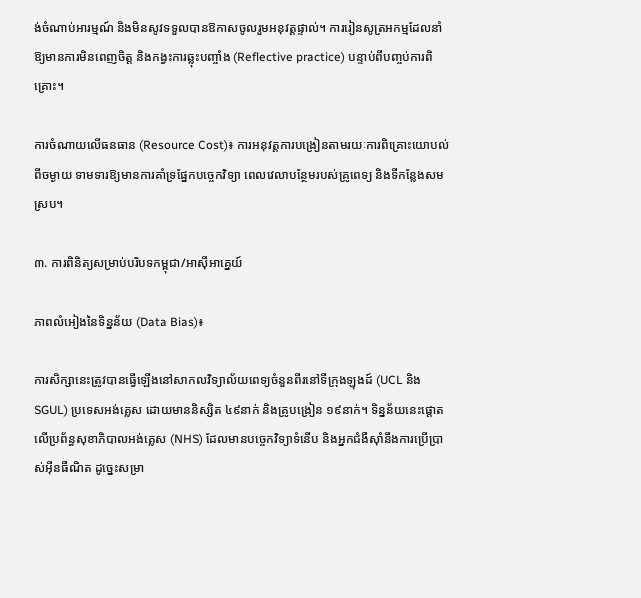ង់ចំណាប់អារម្មណ៍ និងមិនសូវទទួលបានឱកាសចូលរួមអនុវត្តផ្ទាល់។ ការរៀនសូត្រអកម្មដែលនាំឱ្យមានការមិនពេញចិត្ត និងកង្វះការឆ្លុះបញ្ចាំង (Reflective practice) បន្ទាប់ពីបញ្ចប់ការពិគ្រោះ។

ការចំណាយលើធនធាន (Resource Cost)៖ ការអនុវត្តការបង្រៀនតាមរយៈការពិគ្រោះយោបល់ពីចម្ងាយ ទាមទារឱ្យមានការគាំទ្រផ្នែកបច្ចេកវិទ្យា ពេលវេលាបន្ថែមរបស់គ្រូពេទ្យ និងទីកន្លែងសមស្រប។

៣. ការពិនិត្យសម្រាប់បរិបទកម្ពុជា/អាស៊ីអាគ្នេយ៍

ភាពលំអៀងនៃទិន្នន័យ (Data Bias)៖

ការសិក្សានេះត្រូវបានធ្វើឡើងនៅសាកលវិទ្យាល័យពេទ្យចំនួនពីរនៅទីក្រុងឡុងដ៍ (UCL និង SGUL) ប្រទេសអង់គ្លេស ដោយមាននិស្សិត ៤៩នាក់ និងគ្រូបង្រៀន ១៩នាក់។ ទិន្នន័យនេះផ្តោតលើប្រព័ន្ធសុខាភិបាលអង់គ្លេស (NHS) ដែលមានបច្ចេកវិទ្យាទំនើប និងអ្នកជំងឺស៊ាំនឹងការប្រើប្រាស់អ៊ីនធឺណិត ដូច្នេះសម្រា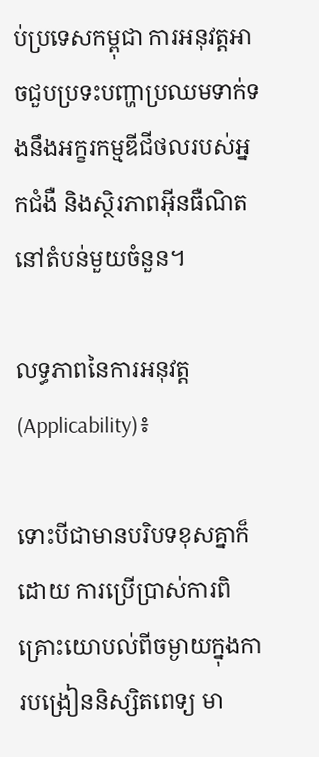ប់ប្រទេសកម្ពុជា ការអនុវត្តអាចជួបប្រទះបញ្ហាប្រឈមទាក់ទងនឹងអក្ខរកម្មឌីជីថលរបស់អ្នកជំងឺ និងស្ថិរភាពអ៊ីនធឺណិតនៅតំបន់មួយចំនួន។

លទ្ធភាពនៃការអនុវត្ត (Applicability)៖

ទោះបីជាមានបរិបទខុសគ្នាក៏ដោយ ការប្រើប្រាស់ការពិគ្រោះយោបល់ពីចម្ងាយក្នុងការបង្រៀននិស្សិតពេទ្យ មា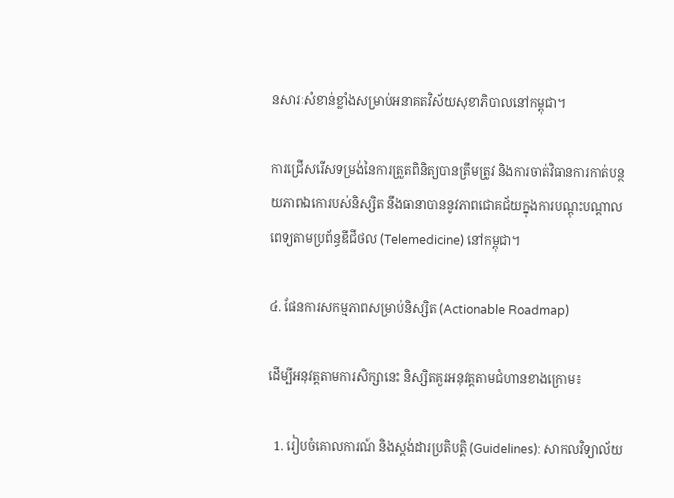នសារៈសំខាន់ខ្លាំងសម្រាប់អនាគតវិស័យសុខាភិបាលនៅកម្ពុជា។

ការជ្រើសរើសទម្រង់នៃការត្រួតពិនិត្យបានត្រឹមត្រូវ និងការចាត់វិធានការកាត់បន្ថយភាពឯកោរបស់និស្សិត នឹងធានាបាននូវភាពជោគជ័យក្នុងការបណ្តុះបណ្តាលពេទ្យតាមប្រព័ន្ធឌីជីថល (Telemedicine) នៅកម្ពុជា។

៤. ផែនការសកម្មភាពសម្រាប់និស្សិត (Actionable Roadmap)

ដើម្បីអនុវត្តតាមការសិក្សានេះ និស្សិតគួរអនុវត្តតាមជំហានខាងក្រោម៖

  1. រៀបចំគោលការណ៍ និងស្តង់ដារប្រតិបត្តិ (Guidelines): សាកលវិទ្យាល័យ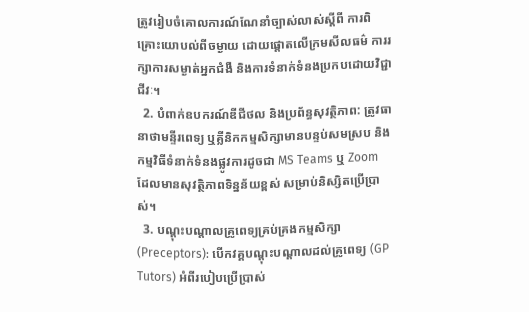ត្រូវរៀបចំគោលការណ៍ណែនាំច្បាស់លាស់ស្តីពី ការពិគ្រោះយោបល់ពីចម្ងាយ ដោយផ្តោតលើក្រមសីលធម៌ ការរក្សាការសម្ងាត់អ្នកជំងឺ និងការទំនាក់ទំនងប្រកបដោយវិជ្ជាជីវៈ។
  2. បំពាក់ឧបករណ៍ឌីជីថល និងប្រព័ន្ធសុវត្ថិភាព: ត្រូវធានាថាមន្ទីរពេទ្យ ឬគ្លីនិកកម្មសិក្សាមានបន្ទប់សមស្រប និងកម្មវិធីទំនាក់ទំនងផ្លូវការដូចជា MS Teams ឬ Zoom ដែលមានសុវត្ថិភាពទិន្នន័យខ្ពស់ សម្រាប់និស្សិតប្រើប្រាស់។
  3. បណ្តុះបណ្តាលគ្រូពេទ្យគ្រប់គ្រងកម្មសិក្សា (Preceptors): បើកវគ្គបណ្តុះបណ្តាលដល់គ្រូពេទ្យ (GP Tutors) អំពីរបៀបប្រើប្រាស់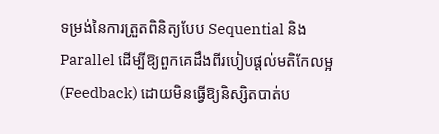ទម្រង់នៃការត្រួតពិនិត្យបែប Sequential និង Parallel ដើម្បីឱ្យពួកគេដឹងពីរបៀបផ្តល់មតិកែលម្អ (Feedback) ដោយមិនធ្វើឱ្យនិស្សិតបាត់ប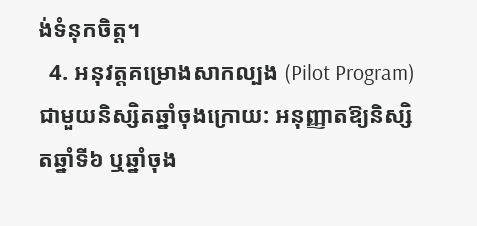ង់ទំនុកចិត្ត។
  4. អនុវត្តគម្រោងសាកល្បង (Pilot Program) ជាមួយនិស្សិតឆ្នាំចុងក្រោយ: អនុញ្ញាតឱ្យនិស្សិតឆ្នាំទី៦ ឬឆ្នាំចុង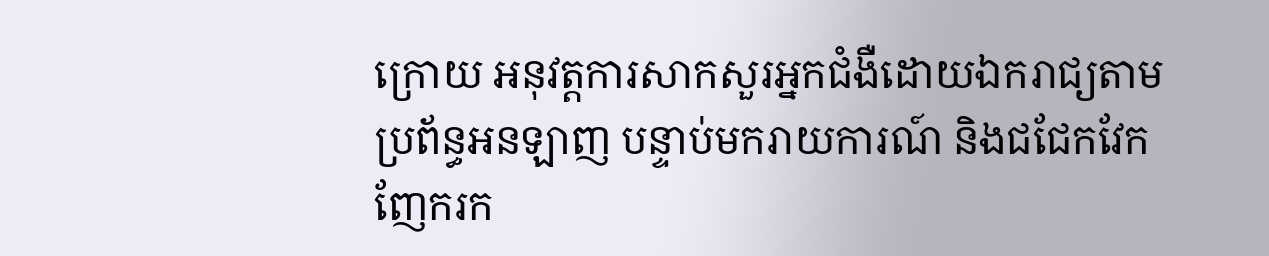ក្រោយ អនុវត្តការសាកសួរអ្នកជំងឺដោយឯករាជ្យតាមប្រព័ន្ធអនឡាញ បន្ទាប់មករាយការណ៍ និងជជែកវែកញែករក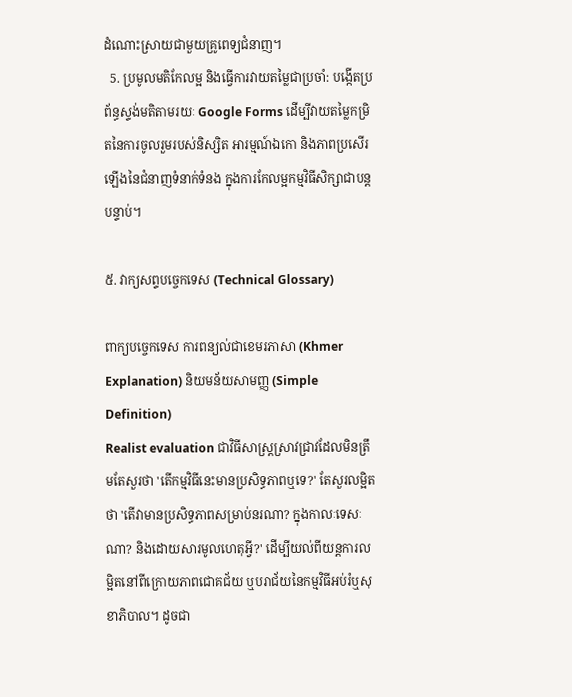ដំណោះស្រាយជាមួយគ្រូពេទ្យជំនាញ។
  5. ប្រមូលមតិកែលម្អ និងធ្វើការវាយតម្លៃជាប្រចាំ: បង្កើតប្រព័ន្ធស្ទង់មតិតាមរយៈ Google Forms ដើម្បីវាយតម្លៃកម្រិតនៃការចូលរួមរបស់និស្សិត អារម្មណ៍ឯកោ និងភាពប្រសើរឡើងនៃជំនាញទំនាក់ទំនង ក្នុងការកែលម្អកម្មវិធីសិក្សាជាបន្តបន្ទាប់។

៥. វាក្យសព្ទបច្ចេកទេស (Technical Glossary)

ពាក្យបច្ចេកទេស ការពន្យល់ជាខេមរភាសា (Khmer Explanation) និយមន័យសាមញ្ញ (Simple Definition)
Realist evaluation ជាវិធីសាស្ត្រស្រាវជ្រាវដែលមិនត្រឹមតែសួរថា 'តើកម្មវិធីនេះមានប្រសិទ្ធភាពឬទេ?' តែសួរលម្អិតថា 'តើវាមានប្រសិទ្ធភាពសម្រាប់នរណា? ក្នុងកាលៈទេសៈណា? និងដោយសារមូលហេតុអ្វី?' ដើម្បីយល់ពីយន្តការលម្អិតនៅពីក្រោយភាពជោគជ័យ ឬបរាជ័យនៃកម្មវិធីអប់រំឬសុខាភិបាល។ ដូចជា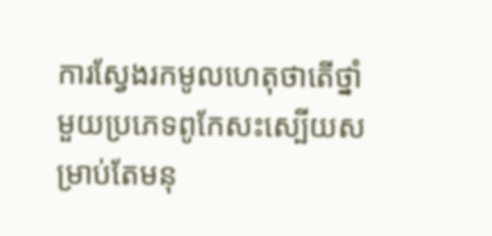ការស្វែងរកមូលហេតុថាតើថ្នាំមួយប្រភេទពូកែសះស្បើយសម្រាប់តែមនុ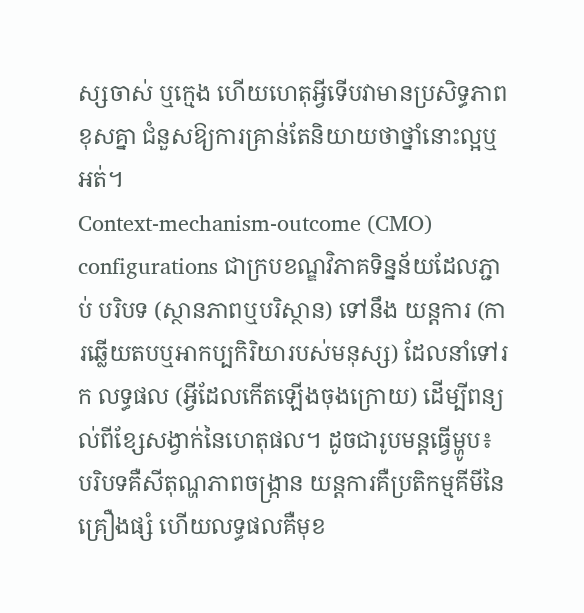ស្សចាស់ ឬក្មេង ហើយហេតុអ្វីទើបវាមានប្រសិទ្ធភាពខុសគ្នា ជំនួសឱ្យការគ្រាន់តែនិយាយថាថ្នាំនោះល្អឬអត់។
Context-mechanism-outcome (CMO) configurations ជាក្របខណ្ឌវិភាគទិន្នន័យដែលភ្ជាប់ បរិបទ (ស្ថានភាពឬបរិស្ថាន) ទៅនឹង យន្តការ (ការឆ្លើយតបឬអាកប្បកិរិយារបស់មនុស្ស) ដែលនាំទៅរក លទ្ធផល (អ្វីដែលកើតឡើងចុងក្រោយ) ដើម្បីពន្យល់ពីខ្សែសង្វាក់នៃហេតុផល។ ដូចជារូបមន្តធ្វើម្ហូប៖ បរិបទគឺសីតុណ្ហភាពចង្ក្រាន យន្តការគឺប្រតិកម្មគីមីនៃគ្រឿងផ្សំ ហើយលទ្ធផលគឺមុខ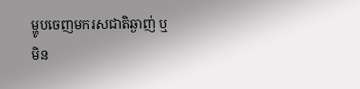ម្ហូបចេញមករសជាតិឆ្ងាញ់ ឬមិន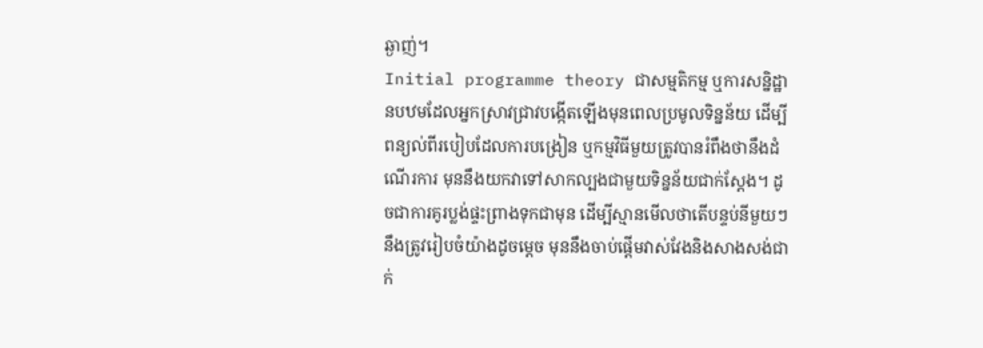ឆ្ងាញ់។
Initial programme theory ជាសម្មតិកម្ម ឬការសន្និដ្ឋានបឋមដែលអ្នកស្រាវជ្រាវបង្កើតឡើងមុនពេលប្រមូលទិន្នន័យ ដើម្បីពន្យល់ពីរបៀបដែលការបង្រៀន ឬកម្មវិធីមួយត្រូវបានរំពឹងថានឹងដំណើរការ មុននឹងយកវាទៅសាកល្បងជាមួយទិន្នន័យជាក់ស្តែង។ ដូចជាការគូរប្លង់ផ្ទះព្រាងទុកជាមុន ដើម្បីស្មានមើលថាតើបន្ទប់នីមួយៗនឹងត្រូវរៀបចំយ៉ាងដូចម្តេច មុននឹងចាប់ផ្តើមវាស់វែងនិងសាងសង់ជាក់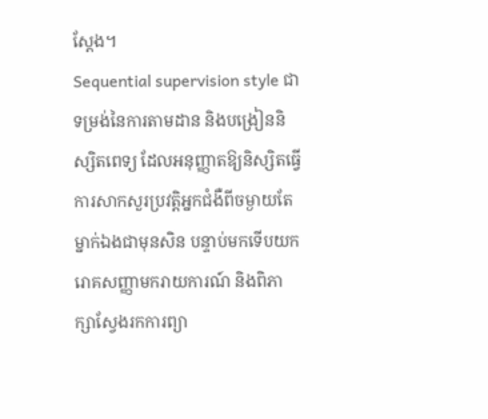ស្តែង។
Sequential supervision style ជាទម្រង់នៃការតាមដាន និងបង្រៀននិស្សិតពេទ្យ ដែលអនុញ្ញាតឱ្យនិស្សិតធ្វើការសាកសួរប្រវត្តិអ្នកជំងឺពីចម្ងាយតែម្នាក់ឯងជាមុនសិន បន្ទាប់មកទើបយករោគសញ្ញាមករាយការណ៍ និងពិភាក្សាស្វែងរកការព្យា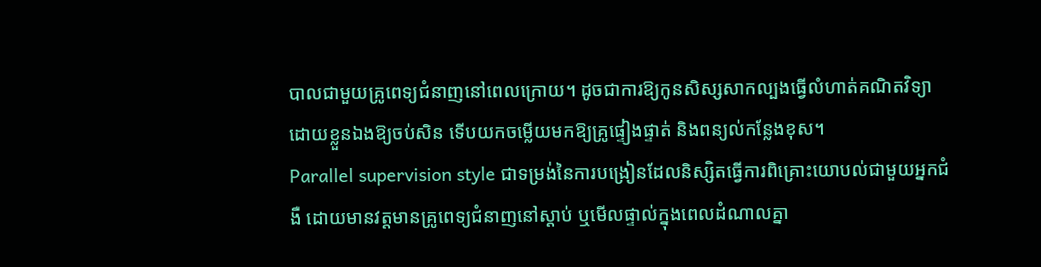បាលជាមួយគ្រូពេទ្យជំនាញនៅពេលក្រោយ។ ដូចជាការឱ្យកូនសិស្សសាកល្បងធ្វើលំហាត់គណិតវិទ្យាដោយខ្លួនឯងឱ្យចប់សិន ទើបយកចម្លើយមកឱ្យគ្រូផ្ទៀងផ្ទាត់ និងពន្យល់កន្លែងខុស។
Parallel supervision style ជាទម្រង់នៃការបង្រៀនដែលនិស្សិតធ្វើការពិគ្រោះយោបល់ជាមួយអ្នកជំងឺ ដោយមានវត្តមានគ្រូពេទ្យជំនាញនៅស្តាប់ ឬមើលផ្ទាល់ក្នុងពេលដំណាលគ្នា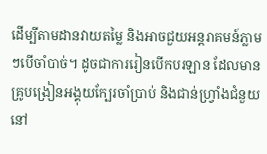ដើម្បីតាមដានវាយតម្លៃ និងអាចជួយអន្តរាគមន៍ភ្លាមៗបើចាំបាច់។ ដូចជាការរៀនបើកបរឡាន ដែលមានគ្រូបង្រៀនអង្គុយក្បែរចាំប្រាប់ និងជាន់ហ្វ្រាំងជំនួយនៅ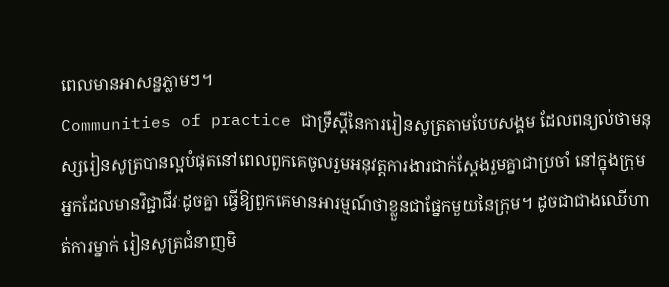ពេលមានអាសន្នភ្លាមៗ។
Communities of practice ជាទ្រឹស្តីនៃការរៀនសូត្រតាមបែបសង្គម ដែលពន្យល់ថាមនុស្សរៀនសូត្របានល្អបំផុតនៅពេលពួកគេចូលរួមអនុវត្តការងារជាក់ស្តែងរួមគ្នាជាប្រចាំ នៅក្នុងក្រុមអ្នកដែលមានវិជ្ជាជីវៈដូចគ្នា ធ្វើឱ្យពួកគេមានអារម្មណ៍ថាខ្លួនជាផ្នែកមួយនៃក្រុម។ ដូចជាជាងឈើហាត់ការម្នាក់ រៀនសូត្រជំនាញមិ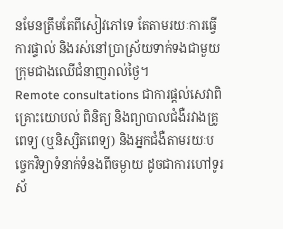នមែនត្រឹមតែពីសៀវភៅទេ តែតាមរយៈការធ្វើការផ្ទាល់ និងរស់នៅប្រាស្រ័យទាក់ទងជាមួយក្រុមជាងឈើជំនាញរាល់ថ្ងៃ។
Remote consultations ជាការផ្តល់សេវាពិគ្រោះយោបល់ ពិនិត្យ និងព្យាបាលជំងឺរវាងគ្រូពេទ្យ (ឬនិស្សិតពេទ្យ) និងអ្នកជំងឺតាមរយៈបច្ចេកវិទ្យាទំនាក់ទំនងពីចម្ងាយ ដូចជាការហៅទូរស័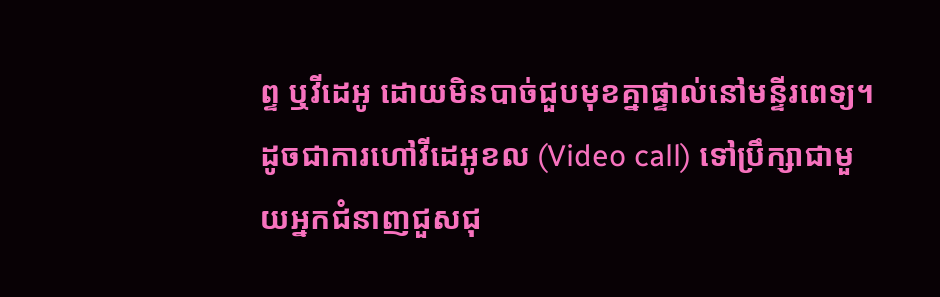ព្ទ ឬវីដេអូ ដោយមិនបាច់ជួបមុខគ្នាផ្ទាល់នៅមន្ទីរពេទ្យ។ ដូចជាការហៅវីដេអូខល (Video call) ទៅប្រឹក្សាជាមួយអ្នកជំនាញជួសជុ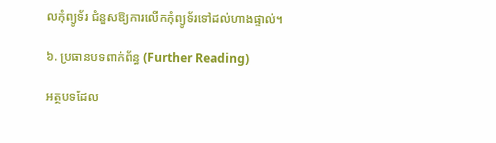លកុំព្យូទ័រ ជំនួសឱ្យការលើកកុំព្យូទ័រទៅដល់ហាងផ្ទាល់។

៦. ប្រធានបទពាក់ព័ន្ធ (Further Reading)

អត្ថបទដែល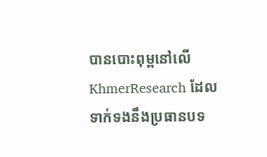បានបោះពុម្ពនៅលើ KhmerResearch ដែលទាក់ទងនឹងប្រធានបទ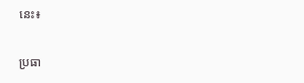នេះ៖

ប្រធា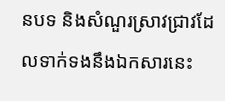នបទ និងសំណួរស្រាវជ្រាវដែលទាក់ទងនឹងឯកសារនេះ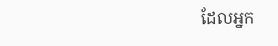ដែលអ្នក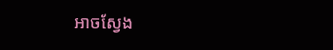អាចស្វែង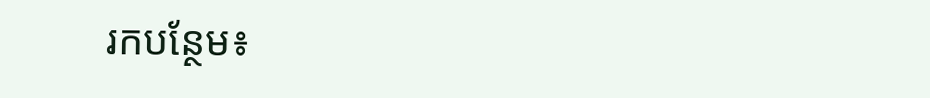រកបន្ថែម៖